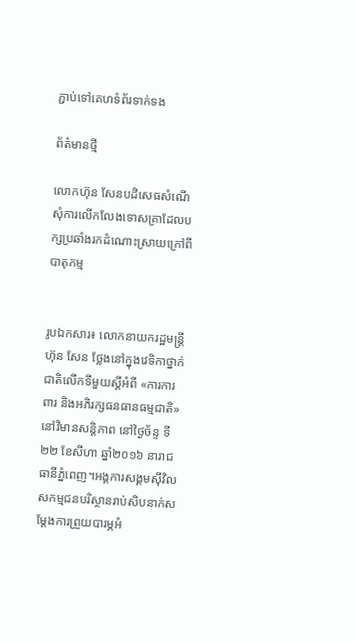ភ្ជាប់ទៅគេហទំព័រទាក់ទង

ព័ត៌មានថ្មី

លោកហ៊ុន សែនបដិសេធសំណើសុំការលើកលែងទោសគ្រាដែលបក្សប្រឆាំងរកដំណោះស្រាយក្រៅពីបាតុកម្ម


រូបឯកសារ៖ លោកនាយករដ្ឋមន្រ្តី ហ៊ុន សែន ថ្លែងនៅក្នុងវេទិកាថ្នាក់ជាតិលើកទីមួយស្ដីអំពី «ការការពារ និងអភិរក្សធនធានធម្មជាតិ» នៅវិមានសន្តិភាព នៅថ្ងៃច័ន្ទ ទី២២ ខែសីហា ឆ្នាំ២០១៦ នារាជធានីភ្នំពេញ។អង្គការសង្គមស៊ីវិល សកម្មជនបរិស្ថានរាប់សិបនាក់សម្ដែងការព្រួយបារម្ភអំ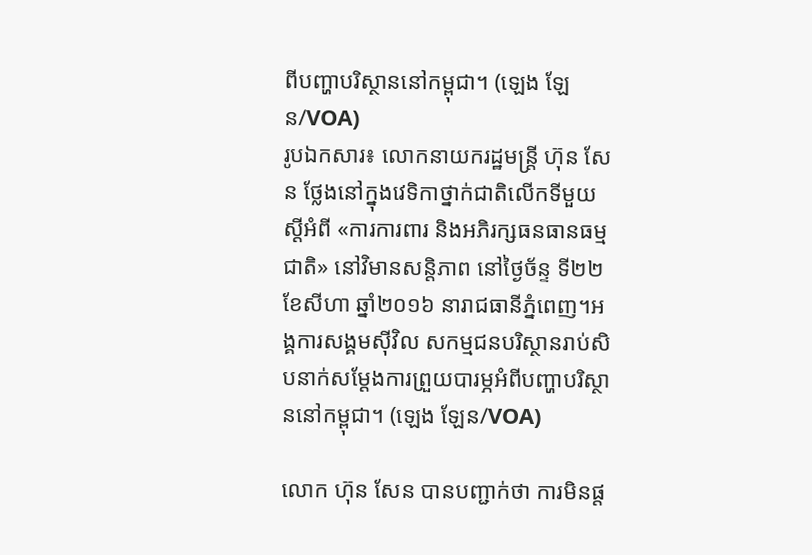ពីបញ្ហាបរិស្ថាននៅកម្ពុជា។ (ឡេង ឡែន/VOA)
រូបឯកសារ៖ លោកនាយករដ្ឋមន្រ្តី ហ៊ុន សែន ថ្លែងនៅក្នុងវេទិកាថ្នាក់ជាតិលើកទីមួយស្ដីអំពី «ការការពារ និងអភិរក្សធនធានធម្មជាតិ» នៅវិមានសន្តិភាព នៅថ្ងៃច័ន្ទ ទី២២ ខែសីហា ឆ្នាំ២០១៦ នារាជធានីភ្នំពេញ។អង្គការសង្គមស៊ីវិល សកម្មជនបរិស្ថានរាប់សិបនាក់សម្ដែងការព្រួយបារម្ភអំពីបញ្ហាបរិស្ថាននៅកម្ពុជា។ (ឡេង ឡែន/VOA)

លោក ហ៊ុន សែន បានបញ្ជាក់ថា ការមិនផ្ត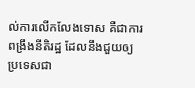ល់ការលើកលែងទោស គឺជាការពង្រឹងនីតិរដ្ឋ ដែលនឹងជួយឲ្យប្រទេសជា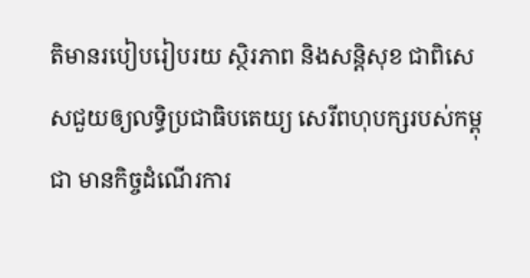តិមានរបៀបរៀបរយ ស្ថិរភាព និងសន្តិសុខ ជាពិសេសជួយឲ្យលទ្ធិប្រជាធិបតេយ្យ សេរីពហុបក្សរបស់កម្ពុជា មានកិច្ចដំណើរការ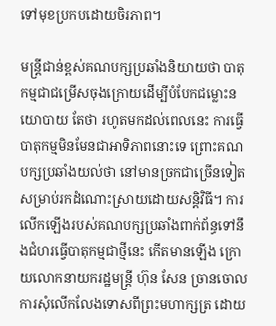ទៅមុខប្រកបដោយចិរភាព។

មន្ត្រីជាន់ខ្ពស់គណបក្សប្រឆាំងនិយាយថា បាតុកម្មជាជម្រើសចុងក្រោយដើម្បីបំបែកជម្លោះនយោបាយ តែថា រហូតមកដល់ពេលនេះ ការធ្វើបាតុកម្មមិនមែនជាអាទិភាពនោះទេ ព្រោះគណបក្សប្រឆាំងយល់ថា នៅមានច្រកជាច្រើនទៀតសម្រាប់រកដំណោះស្រាយដោយសន្តិវិធី។ ការលើកឡើងរបស់គណបក្សប្រឆាំងពាក់ព័ន្ធទៅនឹងជំហរធ្វើបាតុកម្មជាថ្មីនេះ កើតមានឡើង ក្រោយលោកនាយករដ្ឋមន្ត្រី ហ៊ុន សែន ច្រានចោលការសុំលើកលែងទោសពីព្រះមហាក្សត្រ ដោយ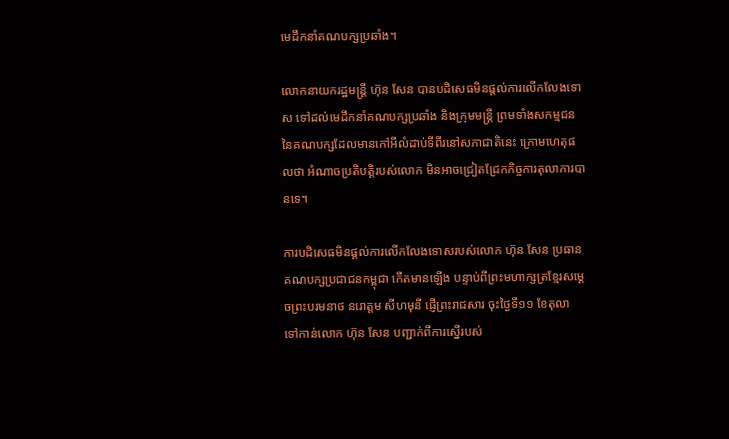មេដឹកនាំគណបក្សប្រឆាំង។

លោកនាយករដ្ឋមន្ត្រី ហ៊ុន សែន បានបដិសេធមិនផ្តល់ការលើកលែងទោស ទៅដល់មេដឹកនាំគណបក្សប្រឆាំង និងក្រុមមន្ត្រី ព្រមទាំងសកម្មជននៃគណបក្សដែលមានកៅអីលំដាប់ទីពីរនៅសភាជាតិនេះ ក្រោមហេតុផលថា អំណាចប្រតិបត្តិរបស់លោក មិនអាចជ្រៀតជ្រែកកិច្ចការតុលាការបានទេ។

ការបដិសេធមិនផ្តល់ការលើកលែងទោសរបស់លោក ហ៊ុន សែន ប្រធានគណបក្សប្រជាជនកម្ពុជា កើតមានឡើង បន្ទាប់ពីព្រះមហាក្សត្រខ្មែរសម្តេចព្រះបរមនាថ នរោត្តម សីហមុនី ផ្ញើព្រះរាជសារ ចុះថ្ងៃទី១១ ខែតុលា ទៅកាន់លោក ហ៊ុន សែន បញ្ជាក់ពីការស្នើរបស់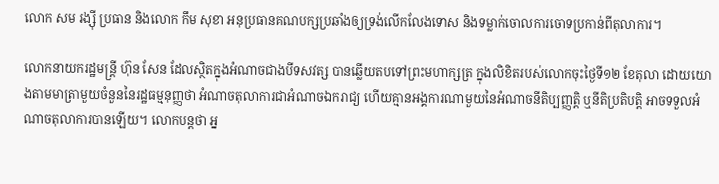លោក សម រង្ស៊ី ប្រធាន និងលោក កឹម សុខា អនុប្រធានគណបក្សប្រឆាំងឲ្យទ្រង់លើកលែងទោស និងទម្លាក់ចោលការចោទប្រកាន់ពីតុលាការ។

លោកនាយករដ្ឋមន្ត្រី ហ៊ុន សែន ដែលស្ថិតក្នុងអំណាចជាងបីទសវត្ស បានឆ្លើយតបទៅព្រះមហាក្សត្រ ក្នុងលិខិតរបស់លោកចុះថ្ងៃទី១២ ខែតុលា ដោយយោងតាមមាត្រាមួយចំនួននៃរដ្ឋធម្មនុញ្ញថា អំណាចតុលាការជាអំណាចឯករាជ្យ ហើយគ្មានអង្គការណាមួយនៃអំណាចនីតិប្បញ្ញត្តិ ឬនីតិប្រតិបត្តិ អាចទទួលអំណាចតុលាការបានឡើយ។ លោកបន្តថា អ្ន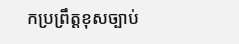កប្រព្រឹត្តខុសច្បាប់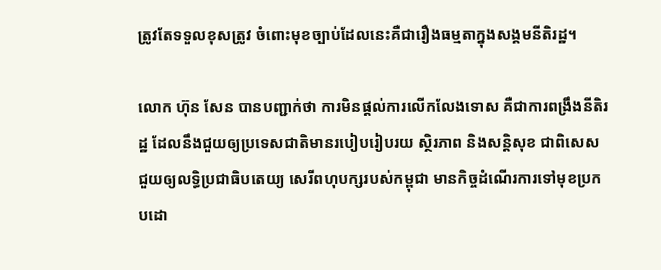ត្រូវតែទទួលខុសត្រូវ ចំពោះមុខច្បាប់ដែលនេះគឺជារឿងធម្មតាក្នុងសង្គមនីតិរដ្ឋ។

លោក ហ៊ុន សែន បានបញ្ជាក់ថា ការមិនផ្តល់ការលើកលែងទោស គឺជាការពង្រឹងនីតិរដ្ឋ ដែលនឹងជួយឲ្យប្រទេសជាតិមានរបៀបរៀបរយ ស្ថិរភាព និងសន្តិសុខ ជាពិសេសជួយឲ្យលទ្ធិប្រជាធិបតេយ្យ សេរីពហុបក្សរបស់កម្ពុជា មានកិច្ចដំណើរការទៅមុខប្រកបដោ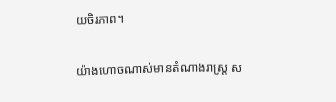យចិរភាព។

យ៉ាងហោចណាស់មានតំណាងរាស្ត្រ ស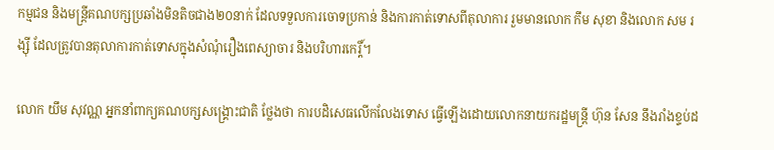កម្មជន និងមន្ត្រីគណបក្សប្រឆាំងមិនតិចជាង២០នាក់ ដែលទទួលការចោទប្រកាន់ និងការកាត់ទោសពីតុលាការ រួមមានលោក កឹម សុខា និងលោក សម រង្ស៊ី ដែលត្រូវបានតុលាការកាត់ទោសក្នុងសំណុំរឿងពេស្យាចារ និងបរិហារកេរ្តិ៍។

លោក យឹម សុវណ្ណ អ្នកនាំពាក្យគណបក្សសង្គ្រោះជាតិ ថ្លែងថា ការបដិសេធលើកលែងទោស ធ្វើឡើងដោយលោកនាយករដ្ឋមន្ត្រី ហ៊ុន សែន នឹងរាំងខ្ទប់ដ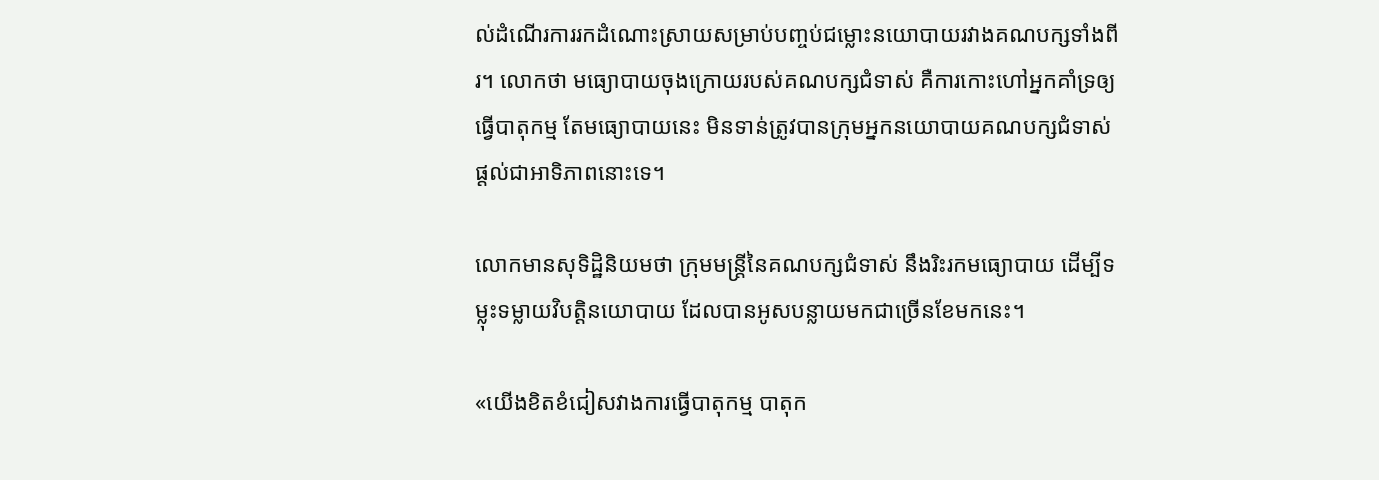ល់ដំណើរការរកដំណោះស្រាយសម្រាប់បញ្ចប់ជម្លោះនយោបាយរវាងគណបក្សទាំងពីរ។ លោកថា មធ្យោបាយចុងក្រោយរបស់គណបក្សជំទាស់ គឺការកោះហៅអ្នកគាំទ្រឲ្យធ្វើបាតុកម្ម តែមធ្យោបាយនេះ មិនទាន់ត្រូវបានក្រុមអ្នកនយោបាយគណបក្សជំទាស់ ផ្តល់ជាអាទិភាពនោះទេ។

លោកមានសុទិដ្ឋិនិយមថា ក្រុមមន្ត្រីនៃគណបក្សជំទាស់ នឹងរិះរកមធ្យោបាយ ដើម្បីទម្លុះទម្លាយវិបត្តិនយោបាយ ដែលបានអូសបន្លាយមកជាច្រើនខែមកនេះ។

«យើងខិតខំជៀសវាងការធ្វើបាតុកម្ម បាតុក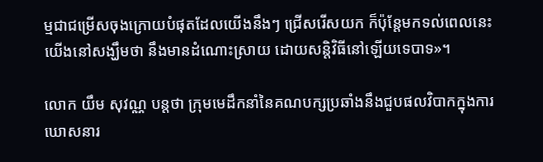ម្មជាជម្រើសចុងក្រោយបំផុតដែលយើងនឹងៗ ជ្រើសរើសយក ក៏ប៉ុន្តែមកទល់ពេលនេះ យើងនៅសង្ឃឹមថា នឹងមានដំណោះស្រាយ ដោយសន្តិវិធីនៅឡើយទេបាទ»។

លោក យឹម សុវណ្ណ បន្តថា ក្រុមមេដឹកនាំនៃគណបក្សប្រឆាំងនឹងជួបផលវិបាកក្នុងការឃោសនារ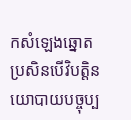កសំឡេងឆ្នោត ប្រសិនបើវិបត្តិនយោបាយបច្ចុប្ប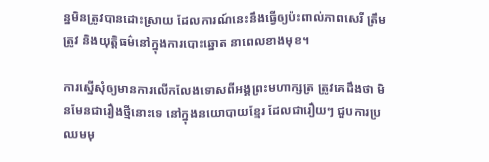ន្នមិនត្រូវបានដោះស្រាយ ដែលការណ៍នេះនឹងធ្វើឲ្យប៉ះពាល់ភាពសេរី ត្រឹមត្រូវ និងយុត្តិធម៌នៅក្នុងការបោះឆ្នោត នាពេលខាងមុខ។

ការស្នើសុំឲ្យមានការលើកលែងទោសពីអង្គព្រះមហាក្សត្រ ត្រូវគេដឹងថា មិនមែនជារឿងថ្មីនោះទេ នៅក្នុងនយោបាយខ្មែរ ដែលជារឿយៗ ជួបការប្រឈមមុ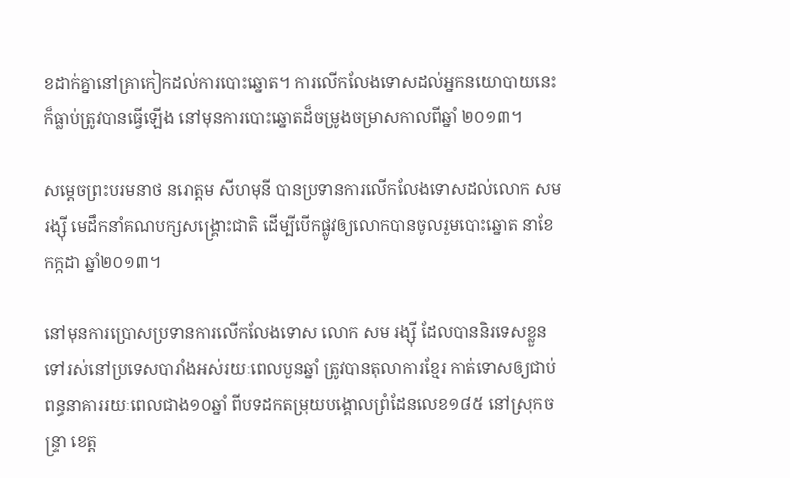ខដាក់គ្នានៅគ្រាកៀកដល់ការបោះឆ្នោត។ ការលើកលែងទោសដល់អ្នកនយោបាយនេះ ក៏ធ្លាប់ត្រូវបានធ្វើឡើង នៅមុនការបោះឆ្នោតដ៏ចម្រូងចម្រាសកាលពីឆ្នាំ ២០១៣។

សម្តេចព្រះបរមនាថ នរោត្តម សីហមុនី បានប្រទានការលើកលែងទោសដល់លោក សម រង្ស៊ី មេដឹកនាំគណបក្សសង្គ្រោះជាតិ ដើម្បីបើកផ្លូវឲ្យលោកបានចូលរួមបោះឆ្នោត នាខែកក្កដា ឆ្នាំ២០១៣។

នៅមុនការប្រោសប្រទានការលើកលែងទោស លោក សម រង្ស៊ី ដែលបាននិរទេសខ្លួនទៅរស់នៅប្រទេសបារាំងអស់រយៈពេលបួនឆ្នាំ ត្រូវបានតុលាការខ្មែរ កាត់ទោសឲ្យជាប់ពន្ធនាគាររយៈពេលជាង១០ឆ្នាំ ពីបទដកតម្រុយបង្គោលព្រំដែនលេខ១៨៥ នៅស្រុកចន្ទ្រា ខេត្ត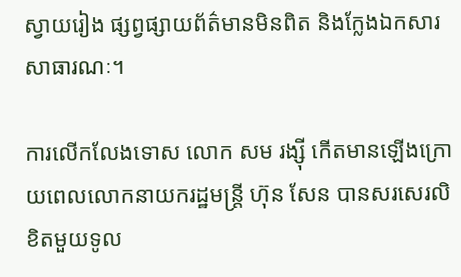ស្វាយរៀង ផ្សព្វផ្សាយព័ត៌មានមិនពិត និងក្លែងឯកសារសាធារណៈ។

ការលើកលែងទោស លោក សម រង្ស៊ី កើតមានឡើងក្រោយពេលលោកនាយករដ្ឋមន្ត្រី ហ៊ុន សែន បានសរសេរលិខិតមួយទូល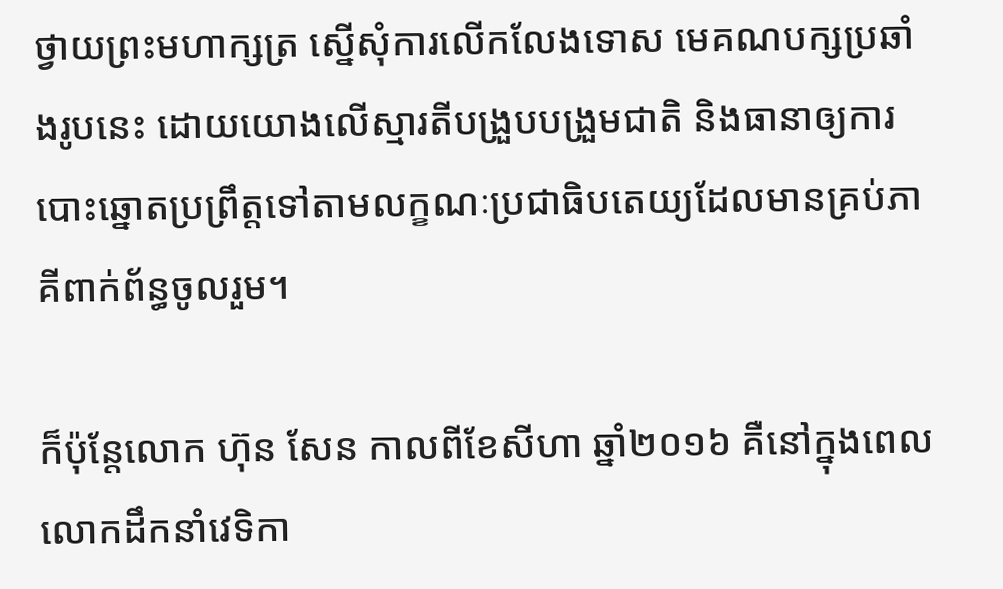ថ្វាយព្រះមហាក្សត្រ ស្នើសុំការលើកលែងទោស មេគណបក្សប្រឆាំងរូបនេះ ដោយយោងលើស្មារតីបង្រួបបង្រួមជាតិ និងធានាឲ្យការបោះឆ្នោតប្រព្រឹត្តទៅតាមលក្ខណៈប្រជាធិបតេយ្យដែលមានគ្រប់ភាគីពាក់ព័ន្ធចូលរួម។

ក៏ប៉ុន្តែលោក ហ៊ុន សែន កាលពីខែសីហា ឆ្នាំ២០១៦ គឺនៅក្នុងពេលលោកដឹកនាំវេទិកា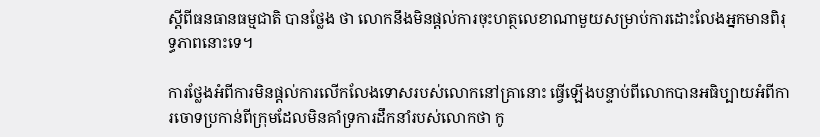ស្តីពីធនធានធម្មជាតិ បានថ្លែង ថា លោកនឹងមិនផ្តល់ការចុះហត្ថលេខាណាមួយសម្រាប់ការដោះលែងអ្នកមានពិរុទ្ធភាពនោះទេ។

ការថ្លែងអំពីការមិនផ្តល់ការលើកលែងទោសរបស់លោកនៅគ្រានោះ ធ្វើឡើងបន្ទាប់ពីលោកបានអធិប្បាយអំពីការចោទប្រកាន់ពីក្រុមដែលមិនគាំទ្រការដឹកនាំរបស់លោកថា កូ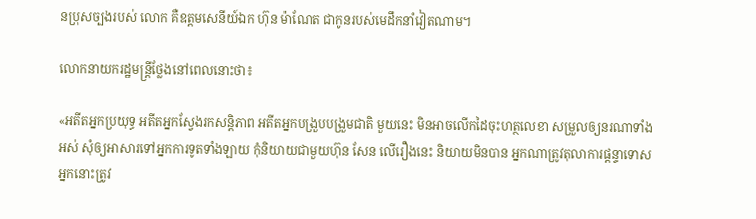នប្រុសច្បងរបស់ លោក គឺឧត្តមសេនីយ៍ឯក ហ៊ុន ម៉ាណែត ជាកូនរបស់មេដឹកនាំវៀតណាម។

លោកនាយករដ្ឋមន្ត្រីថ្លែងនៅពេលនោះថា៖

«អតីតអ្នកប្រយុទ្ធ អតីតអ្នកស្វែងរកសន្តិភាព អតីតអ្នកបង្រួបបង្រួមជាតិ មួយនេះ មិនអាចលើកដៃចុះហត្ថលេខា សម្រួលឲ្យនរណាទាំងអស់ សុំឲ្យអាសារទៅអ្នកការទូតទាំងឡាយ កុំនិយាយជាមួយហ៊ុន សែន លើរឿងនេះ និយាយមិនបាន អ្នកណាត្រូវតុលាការផ្តន្ទាទោស អ្នកនោះត្រូវ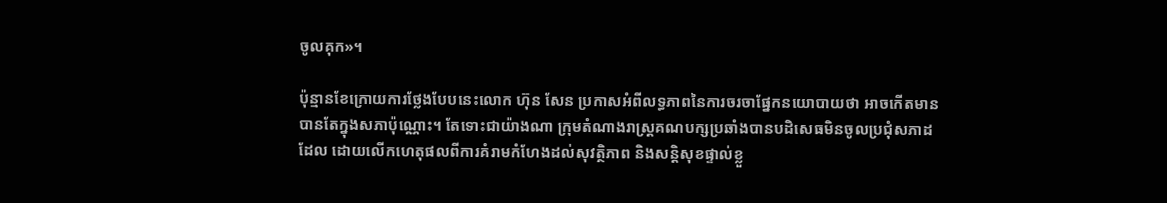ចូលគុក»។

ប៉ុន្មានខែក្រោយការថ្លែងបែបនេះលោក ហ៊ុន សែន ប្រកាសអំពីលទ្ធភាពនៃការចរចាផ្នែកនយោបាយថា អាចកើតមានបានតែក្នុងសភាប៉ុណ្ណោះ។ តែទោះជាយ៉ាងណា ក្រុមតំណាងរាស្ត្រគណបក្សប្រឆាំងបានបដិសេធមិនចូលប្រជុំសភាដដែល ដោយលើកហេតុផលពីការគំរាមកំហែងដល់សុវត្ថិភាព និងសន្តិសុខផ្ទាល់ខ្លួ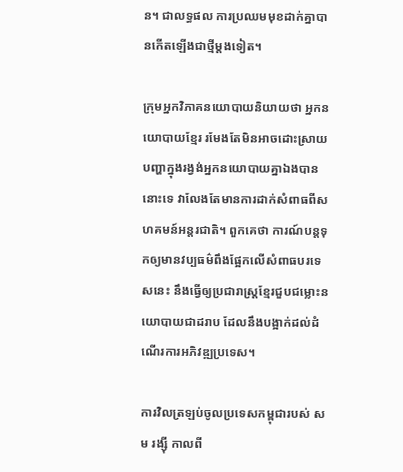ន។ ជាលទ្ធផល ការប្រឈមមុខដាក់គ្នាបានកើតឡើងជាថ្មីម្តងទៀត។

ក្រុមអ្នកវិភាគនយោបាយនិយាយថា អ្នកនយោបាយខ្មែរ រមែងតែមិនអាចដោះស្រាយបញ្ហាក្នុងរង្វង់អ្នកនយោបាយគ្នាឯងបាននោះទេ វាលែងតែមានការដាក់សំពាធពីសហគមន៍អន្តរជាតិ។ ពួកគេថា ការណ៍បន្តទុកឲ្យមានវប្បធម៌ពឹងផ្អែកលើសំពាធបរទេសនេះ នឹងធ្វើឲ្យប្រជារាស្ត្រខ្មែរជួបជម្លោះនយោបាយជាដរាប ដែលនឹងបង្អាក់ដល់ដំណើរការអភិវឌ្ឍប្រទេស។

ការវិលត្រឡប់ចូលប្រទេសកម្ពុជារបស់ សម រង្ស៊ី កាលពី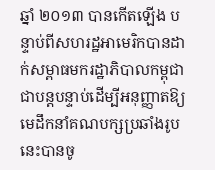ឆ្នាំ ២០១៣ បានកើតឡើង បន្ទាប់ពីសហរដ្ឋអាមេរិកបានដាក់សម្ពាធមករដ្ឋាភិបាលកម្ពុជា ជាបន្តបន្ទាប់ដើម្បីអនុញ្ញាតឱ្យមេដឹកនាំគណបក្សប្រឆាំងរូបនេះបានចូ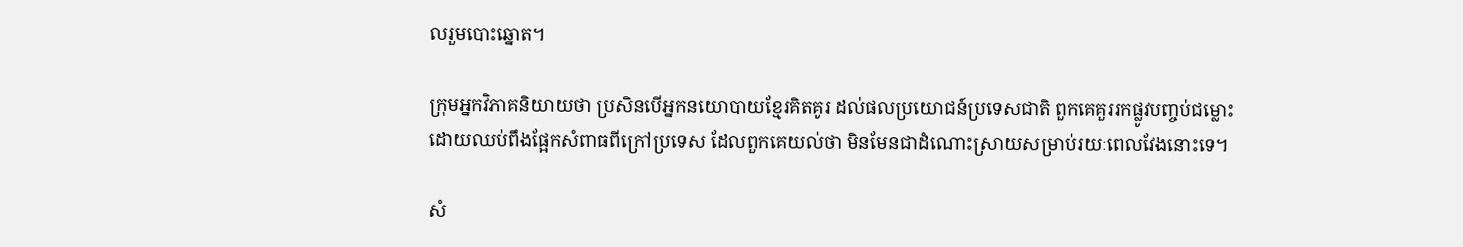លរួមបោះឆ្នោត។

ក្រុមអ្នកវិភាគនិយាយថា ប្រសិនបើអ្នកនយោបាយខ្មែរគិតគូរ ដល់ផលប្រយោជន៍ប្រទេសជាតិ ពួកគេគួររកផ្លូវបញ្ចប់ជម្លោះ ដោយឈប់ពឹងផ្អែកសំពាធពីក្រៅប្រទេស ដែលពួកគេយល់ថា មិនមែនជាដំណោះស្រាយសម្រាប់រយៈពេលវែងនោះទេ។

សំ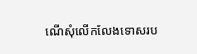ណើសុំលើកលែងទោសរប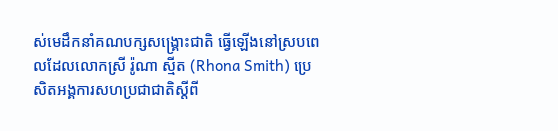ស់មេដឹកនាំគណបក្សសង្គ្រោះជាតិ ធ្វើឡើងនៅស្របពេលដែលលោកស្រី រ៉ូណា ស្មីត (Rhona Smith) ប្រេសិតអង្គការសហប្រជាជាតិស្តីពី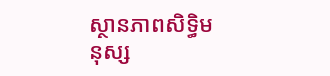ស្ថានភាពសិទ្ធិមនុស្ស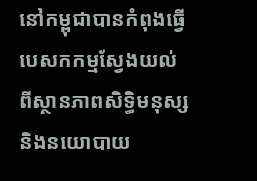នៅកម្ពុជាបានកំពុងធ្វើបេសកកម្មស្វែងយល់ពីស្ថានភាពសិទ្ធិមនុស្ស និងនយោបាយ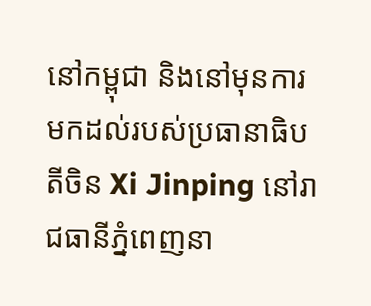នៅកម្ពុជា និងនៅមុនការមកដល់របស់ប្រធានាធិបតីចិន Xi Jinping នៅរាជធានីភ្នំពេញនា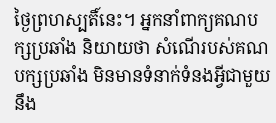ថ្ងៃព្រហស្បតិ៍នេះ។ អ្នកនាំពាក្យគណបក្សប្រឆាំង និយាយថា សំណើរបស់គណបក្សប្រឆាំង មិនមានទំនាក់ទំនងអ្វីជាមួយនឹង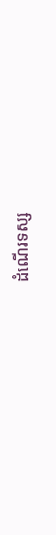ដំណើរទស្ស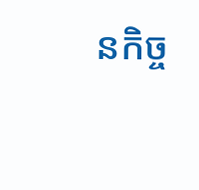នកិច្ច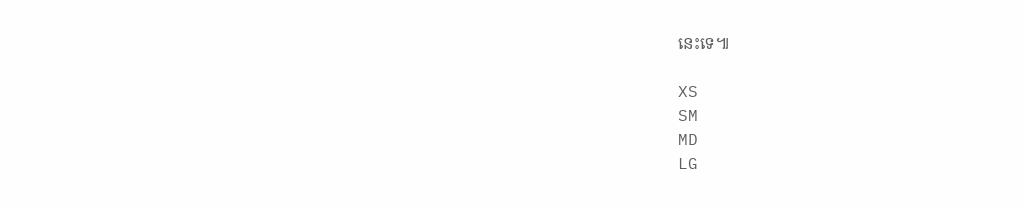នេះទេ៕

XS
SM
MD
LG